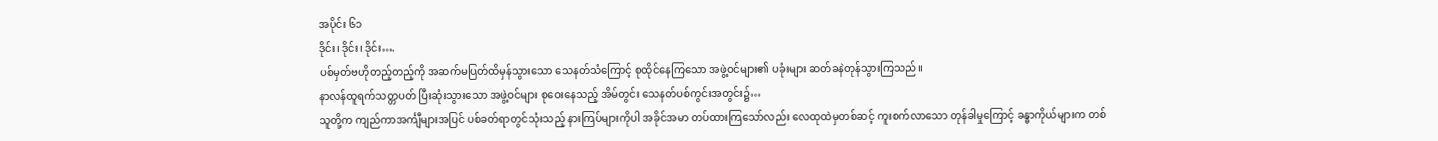အပိုင်း ၆၁
ဒိုင်း၊ ဒိုင်း၊ ဒိုင်း….
ပစ်မှတ်ဗဟိုတည့်တည့်ကို အဆက်မပြတ်ထိမှန်သွားသော သေနတ်သံကြောင့် စုထိုင်နေကြသော အဖွဲ့ဝင်များ၏ ပခုံးများ ဆတ်ခနဲတုန်သွားကြသည်။
နာလန်ထူရက်သတ္တပတ် ပြီးဆုံးသွားသော အဖွဲ့ဝင်များ စုဝေးနေသည့် အိမ်တွင်း သေနတ်ပစ်ကွင်းအတွင်း၌…
သူတို့က ကျည်ကာအင်္ကျီများအပြင် ပစ်ခတ်ရာတွင်သုံးသည့် နားကြပ်များကိုပါ အခိုင်အမာ တပ်ထားကြသော်လည်း လေထုထဲမှတစ်ဆင့် ကူးစက်လာသော တုန်ခါမှုကြောင့် ခန္ဓာကိုယ်များက တစ်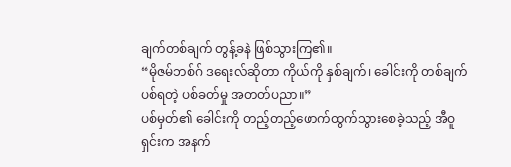ချက်တစ်ချက် တွန့်ခနဲ ဖြစ်သွားကြ၏။
“မိုဇမ်ဘစ်ဂ် ဒရေးလ်ဆိုတာ ကိုယ်ကို နှစ်ချက်၊ ခေါင်းကို တစ်ချက် ပစ်ရတဲ့ ပစ်ခတ်မှု အတတ်ပညာ။”
ပစ်မှတ်၏ ခေါင်းကို တည့်တည့်ဖောက်ထွက်သွားစေခဲ့သည့် အီဝူရှင်းက အနက်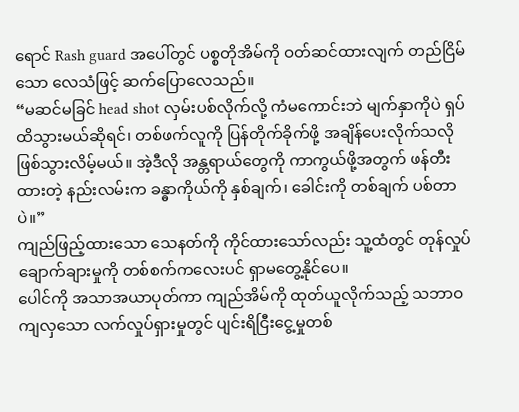ရောင် Rash guard အပေါ်တွင် ပစ္စတိုအိမ်ကို ဝတ်ဆင်ထားလျက် တည်ငြိမ်သော လေသံဖြင့် ဆက်ပြောလေသည်။
“မဆင်မခြင် head shot လှမ်းပစ်လိုက်လို့ ကံမကောင်းဘဲ မျက်နှာကိုပဲ ရှပ်ထိသွားမယ်ဆိုရင်၊ တစ်ဖက်လူကို ပြန်တိုက်ခိုက်ဖို့ အချိန်ပေးလိုက်သလို ဖြစ်သွားလိမ့်မယ်။ အဲ့ဒီလို အန္တရာယ်တွေကို ကာကွယ်ဖို့အတွက် ဖန်တီးထားတဲ့ နည်းလမ်းက ခန္ဓာကိုယ်ကို နှစ်ချက်၊ ခေါင်းကို တစ်ချက် ပစ်တာပဲ။”
ကျည်ဖြည့်ထားသော သေနတ်ကို ကိုင်ထားသော်လည်း သူ့ထံတွင် တုန်လှုပ်ချောက်ချားမှုကို တစ်စက်ကလေးပင် ရှာမတွေ့နိုင်ပေ။
ပေါင်ကို အသာအယာပုတ်ကာ ကျည်အိမ်ကို ထုတ်ယူလိုက်သည့် သဘာဝကျလှသော လက်လှုပ်ရှားမှုတွင် ပျင်းရိငြီးငွေ့မှုတစ်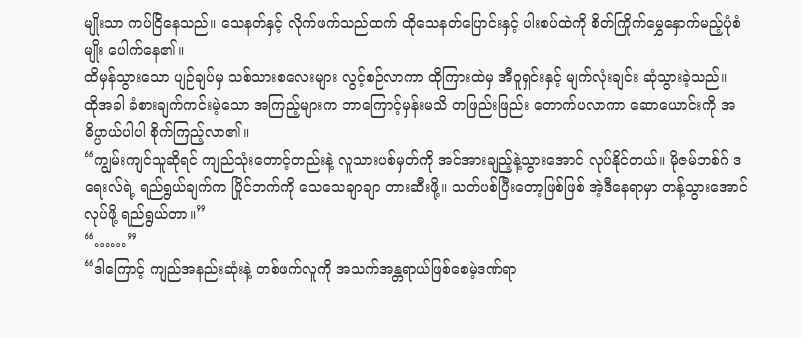မျိုးသာ ကပ်ငြိနေသည်။ သေနတ်နှင့် လိုက်ဖက်သည်ထက် ထိုသေနတ်ပြောင်းနှင့် ပါးစပ်ထဲကို စိတ်ကြိုက်မွှေနှောက်မည့်ပုံစံမျိုး ပေါက်နေ၏။
ထိမှန်သွားသော ပျဉ်ချပ်မှ သစ်သားစလေးများ လွင့်စဉ်လာကာ ထိုကြားထဲမှ အီဝူရှင်းနှင့် မျက်လုံးချင်း ဆုံသွားခဲ့သည်။
ထိုအခါ ခံစားချက်ကင်းမဲ့သော အကြည့်များက ဘာကြောင့်မှန်းမသိ တဖြည်းဖြည်း တောက်ပလာကာ ဆောယောင်းကို အဓိပ္ပာယ်ပါပါ စိုက်ကြည့်လာ၏။
“ကျွမ်းကျင်သူဆိုရင် ကျည်သုံးတောင့်တည်းနဲ့ လူသားပစ်မှတ်ကို အင်အားချည့်နဲ့သွားအောင် လုပ်နိုင်တယ်။ မိုဇမ်ဘစ်ဂ် ဒရေးလ်ရဲ့ ရည်ရွယ်ချက်က ပြိုင်ဘက်ကို သေသေချာချာ တားဆီးဖို့။ သတ်ပစ်ပြီးတော့ဖြစ်ဖြစ် အဲ့ဒီနေရာမှာ တန့်သွားအောင်လုပ်ဖို့ ရည်ရွယ်တာ။”
“……”
“ဒါကြောင့် ကျည်အနည်းဆုံးနဲ့ တစ်ဖက်လူကို အသက်အန္တရာယ်ဖြစ်စေမဲ့ဒဏ်ရာ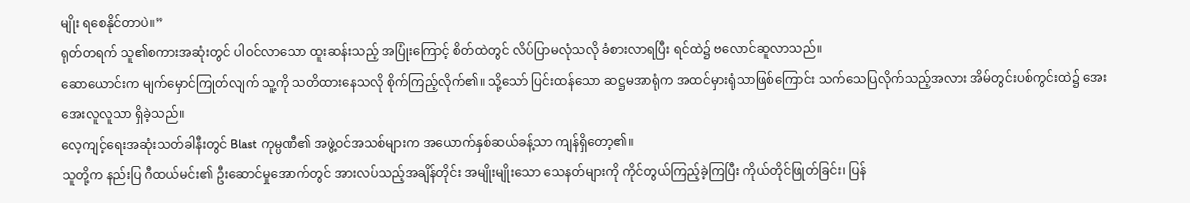မျိုး ရစေနိုင်တာပဲ။”
ရုတ်တရက် သူ၏စကားအဆုံးတွင် ပါဝင်လာသော ထူးဆန်းသည့် အပြုံးကြောင့် စိတ်ထဲတွင် လိပ်ပြာမလုံသလို ခံစားလာရပြီး ရင်ထဲ၌ ဗလောင်ဆူလာသည်။
ဆောယောင်းက မျက်မှောင်ကြုတ်လျက် သူ့ကို သတိထားနေသလို စိုက်ကြည့်လိုက်၏။ သို့သော် ပြင်းထန်သော ဆဋ္ဌမအာရုံက အထင်မှားရုံသာဖြစ်ကြောင်း သက်သေပြလိုက်သည့်အလား အိမ်တွင်းပစ်ကွင်းထဲ၌ အေးအေးလူလူသာ ရှိခဲ့သည်။
လေ့ကျင့်ရေးအဆုံးသတ်ခါနီးတွင် Blast ကုမ္ပဏီ၏ အဖွဲ့ဝင်အသစ်များက အယောက်နှစ်ဆယ်ခန့်သာ ကျန်ရှိတော့၏။
သူတို့က နည်းပြ ဂီထယ်မင်း၏ ဦးဆောင်မှုအောက်တွင် အားလပ်သည့်အချိန်တိုင်း အမျိုးမျိုးသော သေနတ်များကို ကိုင်တွယ်ကြည့်ခဲ့ကြပြီး ကိုယ်တိုင်ဖြုတ်ခြင်း၊ ပြန်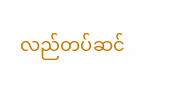လည်တပ်ဆင်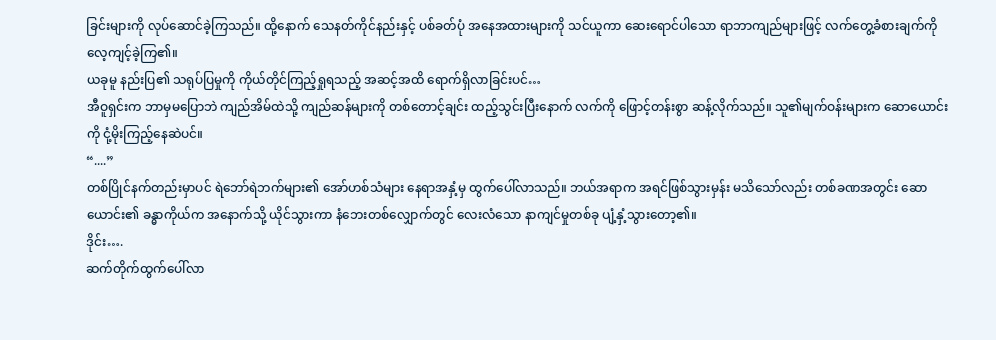ခြင်းများကို လုပ်ဆောင်ခဲ့ကြသည်။ ထို့နောက် သေနတ်ကိုင်နည်းနှင့် ပစ်ခတ်ပုံ အနေအထားများကို သင်ယူကာ ဆေးရောင်ပါသော ရာဘာကျည်များဖြင့် လက်တွေ့ခံစားချက်ကို လေ့ကျင့်ခဲ့ကြ၏။
ယခုမူ နည်းပြ၏ သရုပ်ပြမှုကို ကိုယ်တိုင်ကြည့်ရှုရသည့် အဆင့်အထိ ရောက်ရှိလာခြင်းပင်…
အီဝူရှင်းက ဘာမှမပြောဘဲ ကျည်အိမ်ထဲသို့ ကျည်ဆန်များကို တစ်တောင့်ချင်း ထည့်သွင်းပြီးနောက် လက်ကို ဖြောင့်တန်းစွာ ဆန့်လိုက်သည်။ သူ၏မျက်ဝန်းများက ဆောယောင်းကို ငုံ့မိုးကြည့်နေဆဲပင်။
“....”
တစ်ပြိုင်နက်တည်းမှာပင် ရဲဘော်ရဲဘက်များ၏ အော်ဟစ်သံများ နေရာအနှံ့မှ ထွက်ပေါ်လာသည်။ ဘယ်အရာက အရင်ဖြစ်သွားမှန်း မသိသော်လည်း တစ်ခဏအတွင်း ဆောယောင်း၏ ခန္ဓာကိုယ်က အနောက်သို့ ယိုင်သွားကာ နံဘေးတစ်လျှောက်တွင် လေးလံသော နာကျင်မှုတစ်ခု ပျံ့နှံ့သွားတော့၏။
ဒိုင်း….
ဆက်တိုက်ထွက်ပေါ်လာ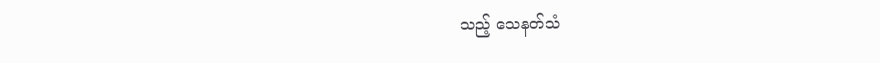သည့် သေနတ်သံ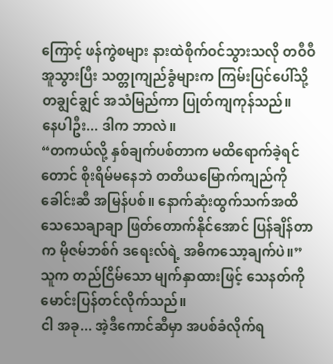ကြောင့် ဖန်ကွဲစများ နားထဲစိုက်ဝင်သွားသလို တဝီဝီအူသွားပြီး သတ္တုကျည်ခွံများက ကြမ်းပြင်ပေါ်သို့ တချွင်ချွင် အသံမြည်ကာ ပြုတ်ကျကုန်သည်။
နေပါဦး... ဒါက ဘာလဲ။
“တကယ်လို့ နှစ်ချက်ပစ်တာက မထိရောက်ခဲ့ရင်တောင် စိုးရိမ်မနေဘဲ တတိယမြောက်ကျည်ကို ခေါင်းဆီ အမြန်ပစ်။ နောက်ဆုံးထွက်သက်အထိ သေသေချာချာ ဖြတ်တောက်နိုင်အောင် ပြန်ချိန်တာက မိုဇမ်ဘစ်ဂ် ဒရေးလ်ရဲ့ အဓိကသော့ချက်ပဲ။”
သူက တည်ငြိမ်သော မျက်နှာထားဖြင့် သေနတ်ကို မောင်းပြန်တင်လိုက်သည်။
ငါ အခု... အဲ့ဒီကောင်ဆီမှာ အပစ်ခံလိုက်ရ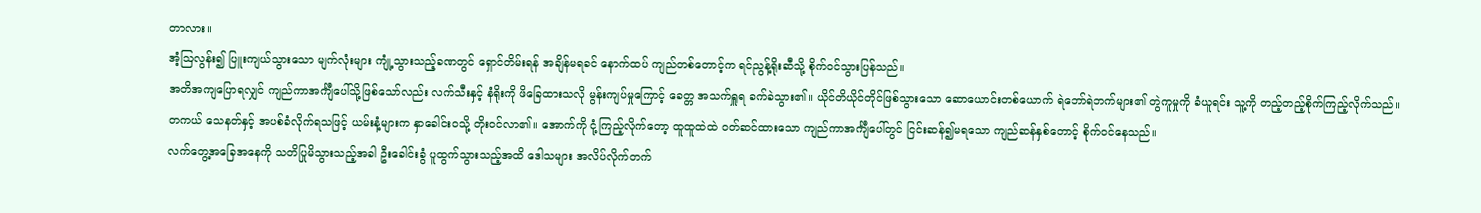တာလား။
အံ့ဩလွန်း၍ ပြူးကျယ်သွားသော မျက်လုံးများ ကျုံ့သွားသည့်ခဏတွင် ရှောင်တိမ်းရန် အချိန်မရခင် နောက်ထပ် ကျည်တစ်တောင့်က ရင်ညွန့်ရိုးဆီသို့ စိုက်ဝင်သွားပြန်သည်။
အတိအကျပြောရလျှင် ကျည်ကာအင်္ကျီပေါ်သို့ဖြစ်သော်လည်း လက်သီးနှင့် နံရိုးကို ဖိခြေထားသလို မွန်းကျပ်မှုကြောင့် ခေတ္တ အသက်ရှူရ ခက်ခဲသွား၏။ ယိုင်တိယိုင်တိုင်ဖြစ်သွားသော ဆောယောင်းတစ်ယောက် ရဲဘော်ရဲဘက်များ၏ တွဲကူမှုကို ခံယူရင်း သူ့ကို တည့်တည့်စိုက်ကြည့်လိုက်သည်။
တကယ် သေနတ်နှင့် အပစ်ခံလိုက်ရသဖြင့် ယမ်းနံ့များက နှာခေါင်းဝသို့ တိုးဝင်လာ၏။ အောက်ကို ငုံ့ကြည့်လိုက်တော့ ထူထူထဲထဲ ဝတ်ဆင်ထားသော ကျည်ကာအင်္ကျီပေါ်တွင် ငြင်းဆန်၍မရသော ကျည်ဆန်နှစ်တောင့် စိုက်ဝင်နေသည်။
လက်တွေ့အခြေအနေကို သတိပြုမိသွားသည့်အခါ ဦးခေါင်းခွံ ပူထွက်သွားသည့်အထိ ဒေါသများ အလိပ်လိုက်တက်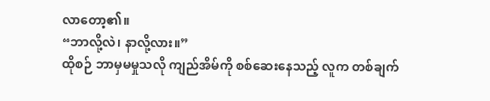လာတော့၏။
“ဘာလို့လဲ၊ နာလို့လား။”
ထိုစဉ် ဘာမှမမှုသလို ကျည်အိမ်ကို စစ်ဆေးနေသည့် လူက တစ်ချက်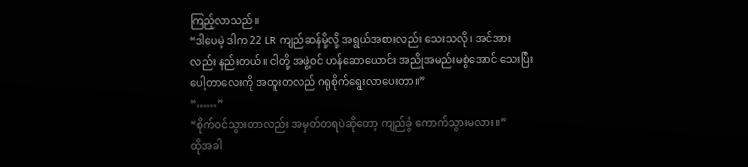ကြည့်လာသည်။
“ဒါပေမဲ့ ဒါက 22 LR ကျည်ဆန်မို့လို့ အရွယ်အစားလည်း သေးသလို၊ အင်အားလည်း နည်းတယ်။ ငါတို့ အဖွဲ့ဝင် ဟန်ဆောယောင်း အညိုအမည်းမစွဲအောင် သေးပြီး ပေါ့တာလေးကို အထူးတလည် ဂရုစိုက်ရွေးလာပေးတာ။”
“……”
“စိုက်ဝင်သွားတာလည်း အမှတ်တရပဲဆိုတော့ ကျည်ခွံ ကောက်သွားမလား။”
ထိုအခါ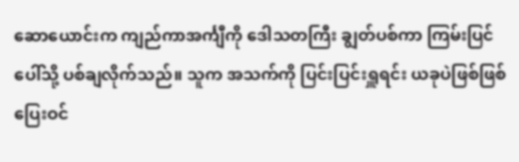ဆောယောင်းက ကျည်ကာအင်္ကျီကို ဒေါသတကြီး ချွတ်ပစ်ကာ ကြမ်းပြင်ပေါ်သို့ ပစ်ချလိုက်သည်။ သူက အသက်ကို ပြင်းပြင်းရှူရင်း ယခုပဲဖြစ်ဖြစ် ပြေးဝင်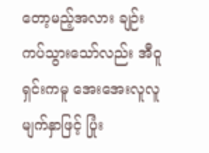တော့မည့်အလား ချဉ်းကပ်သွားသော်လည်း အီဝူရှင်းကမူ အေးအေးလူလူ မျက်နှာဖြင့် ပြုံး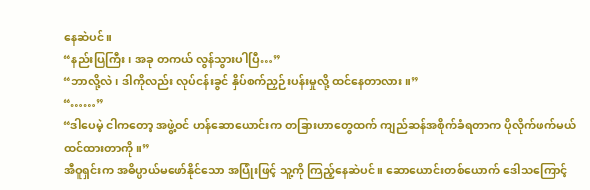နေဆဲပင်။
“နည်းပြကြီး၊ အခု တကယ် လွန်သွားပါပြီ…”
“ဘာလို့လဲ၊ ဒါကိုလည်း လုပ်ငန်းခွင် နှိပ်စက်ညှဉ်းပန်းမှုလို့ ထင်နေတာလား။”
“……”
“ဒါပေမဲ့ ငါကတော့ အဖွဲ့ဝင် ဟန်ဆောယောင်းက တခြားဟာတွေထက် ကျည်ဆန်အစိုက်ခံရတာက ပိုလိုက်ဖက်မယ်ထင်ထားတာကို။”
အီဝူရှင်းက အဓိပ္ပာယ်မဖော်နိုင်သော အပြုံးဖြင့် သူ့ကို ကြည့်နေဆဲပင်။ ဆောယောင်းတစ်ယောက် ဒေါသကြောင့်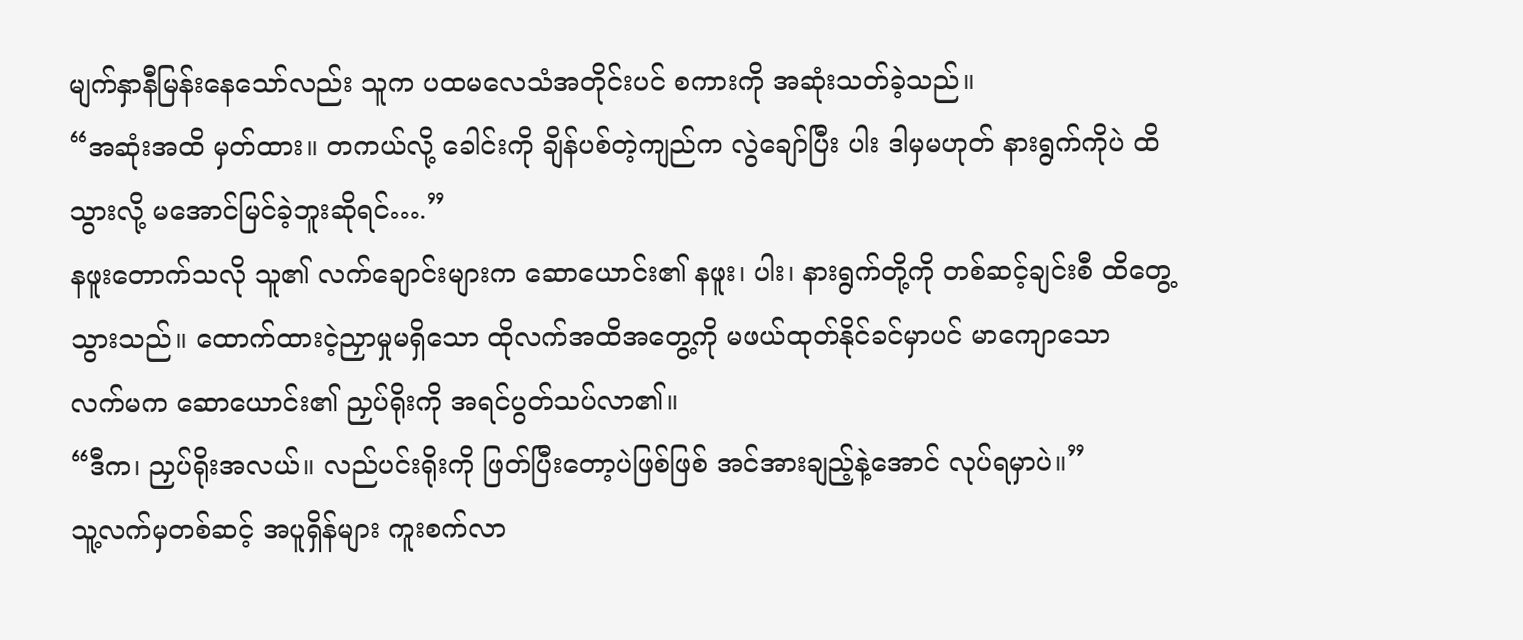မျက်နှာနီမြန်းနေသော်လည်း သူက ပထမလေသံအတိုင်းပင် စကားကို အဆုံးသတ်ခဲ့သည်။
“အဆုံးအထိ မှတ်ထား။ တကယ်လို့ ခေါင်းကို ချိန်ပစ်တဲ့ကျည်က လွဲချော်ပြီး ပါး ဒါမှမဟုတ် နားရွက်ကိုပဲ ထိသွားလို့ မအောင်မြင်ခဲ့ဘူးဆိုရင်….”
နဖူးတောက်သလို သူ၏ လက်ချောင်းများက ဆောယောင်း၏ နဖူး၊ ပါး၊ နားရွက်တို့ကို တစ်ဆင့်ချင်းစီ ထိတွေ့သွားသည်။ ထောက်ထားငဲ့ညှာမှုမရှိသော ထိုလက်အထိအတွေ့ကို မဖယ်ထုတ်နိုင်ခင်မှာပင် မာကျောသော လက်မက ဆောယောင်း၏ ညှပ်ရိုးကို အရင်ပွတ်သပ်လာ၏။
“ဒီက၊ ညှပ်ရိုးအလယ်။ လည်ပင်းရိုးကို ဖြတ်ပြီးတော့ပဲဖြစ်ဖြစ် အင်အားချည့်နဲ့အောင် လုပ်ရမှာပဲ။”
သူ့လက်မှတစ်ဆင့် အပူရှိန်များ ကူးစက်လာ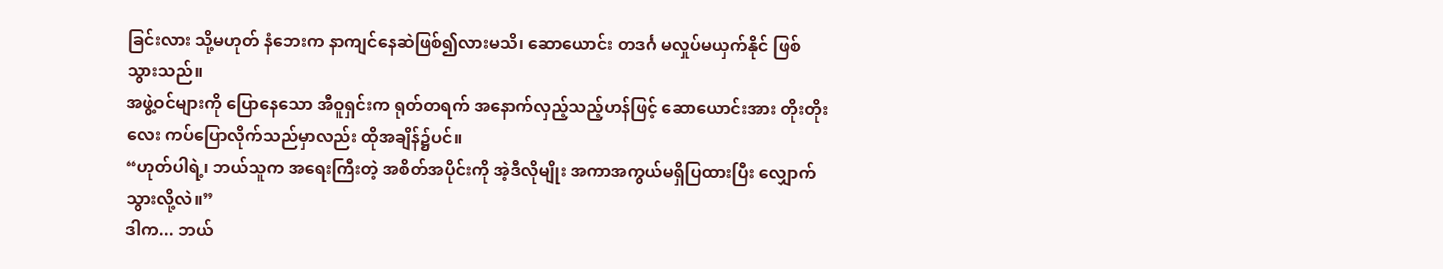ခြင်းလား သို့မဟုတ် နံဘေးက နာကျင်နေဆဲဖြစ်၍လားမသိ၊ ဆောယောင်း တဒင်္ဂ မလှုပ်မယှက်နိုင် ဖြစ်သွားသည်။
အဖွဲ့ဝင်များကို ပြောနေသော အီဝူရှင်းက ရုတ်တရက် အနောက်လှည့်သည့်ဟန်ဖြင့် ဆောယောင်းအား တိုးတိုးလေး ကပ်ပြောလိုက်သည်မှာလည်း ထိုအချိန်၌ပင်။
“ဟုတ်ပါရဲ့၊ ဘယ်သူက အရေးကြီးတဲ့ အစိတ်အပိုင်းကို အဲ့ဒီလိုမျိုး အကာအကွယ်မရှိပြထားပြီး လျှောက်သွားလို့လဲ။”
ဒါက... ဘယ်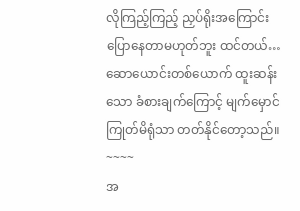လိုကြည့်ကြည့် ညှပ်ရိုးအကြောင်း ပြောနေတာမဟုတ်ဘူး ထင်တယ်…
ဆောယောင်းတစ်ယောက် ထူးဆန်းသော ခံစားချက်ကြောင့် မျက်မှောင်ကြုတ်မိရုံသာ တတ်နိုင်တော့သည်။
~~~~
အ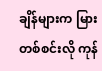ချိန်များက မြားတစ်စင်းလို ကုန်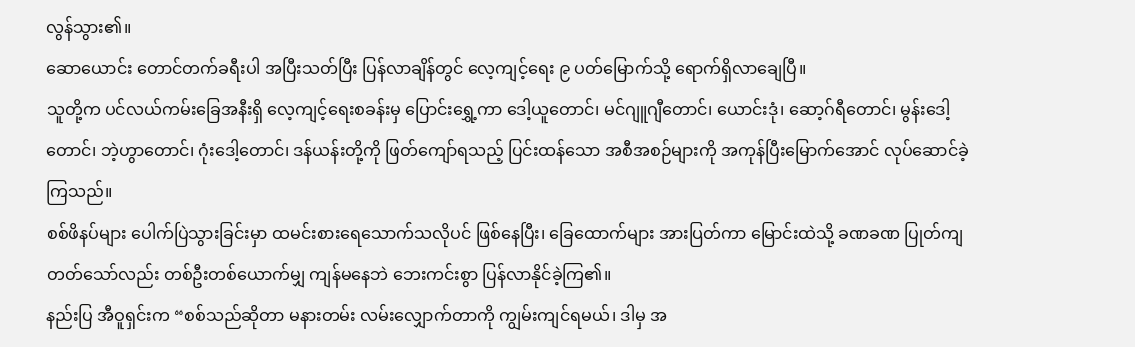လွန်သွား၏။
ဆောယောင်း တောင်တက်ခရီးပါ အပြီးသတ်ပြီး ပြန်လာချိန်တွင် လေ့ကျင့်ရေး ၉ ပတ်မြောက်သို့ ရောက်ရှိလာချေပြီ။
သူတို့က ပင်လယ်ကမ်းခြေအနီးရှိ လေ့ကျင့်ရေးစခန်းမှ ပြောင်းရွှေ့ကာ ဒေါ့ယူတောင်၊ မင်ဂျူဂျီတောင်၊ ယောင်းဒုံ၊ ဆော့ဂ်ရီတောင်၊ မွန်းဒေါ့တောင်၊ ဘဲ့ဟွာတောင်၊ ဂုံးဒေါ့တောင်၊ ဒန်ယန်းတို့ကို ဖြတ်ကျော်ရသည့် ပြင်းထန်သော အစီအစဉ်များကို အကုန်ပြီးမြောက်အောင် လုပ်ဆောင်ခဲ့ကြသည်။
စစ်ဖိနပ်များ ပေါက်ပြဲသွားခြင်းမှာ ထမင်းစားရေသောက်သလိုပင် ဖြစ်နေပြီး၊ ခြေထောက်များ အားပြတ်ကာ မြောင်းထဲသို့ ခဏခဏ ပြုတ်ကျတတ်သော်လည်း တစ်ဦးတစ်ယောက်မျှ ကျန်မနေဘဲ ဘေးကင်းစွာ ပြန်လာနိုင်ခဲ့ကြ၏။
နည်းပြ အီဝူရှင်းက “စစ်သည်ဆိုတာ မနားတမ်း လမ်းလျှောက်တာကို ကျွမ်းကျင်ရမယ်၊ ဒါမှ အ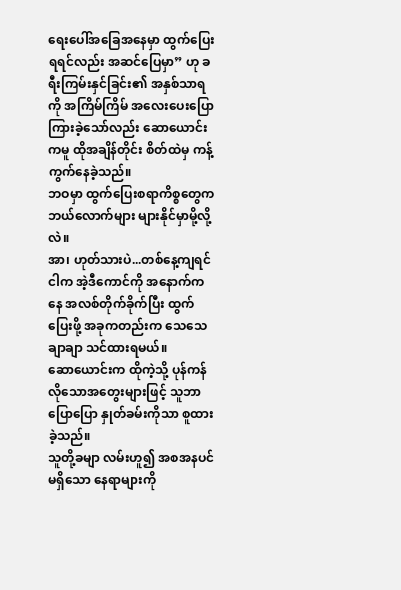ရေးပေါ်အခြေအနေမှာ ထွက်ပြေးရရင်လည်း အဆင်ပြေမှာ” ဟု ခရီးကြမ်းနှင်ခြင်း၏ အနှစ်သာရကို အကြိမ်ကြိမ် အလေးပေးပြောကြားခဲ့သော်လည်း ဆောယောင်းကမူ ထိုအချိန်တိုင်း စိတ်ထဲမှ ကန့်ကွက်နေခဲ့သည်။
ဘဝမှာ ထွက်ပြေးစရာကိစ္စတွေက ဘယ်လောက်များ များနိုင်မှာမို့လို့လဲ။
အာ၊ ဟုတ်သားပဲ...တစ်နေ့ကျရင် ငါက အဲ့ဒီကောင်ကို အနောက်ကနေ အလစ်တိုက်ခိုက်ပြီး ထွက်ပြေးဖို့ အခုကတည်းက သေသေချာချာ သင်ထားရမယ်။
ဆောယောင်းက ထိုကဲ့သို့ ပုန်ကန်လိုသောအတွေးများဖြင့် သူဘာပြောပြော နှုတ်ခမ်းကိုသာ စူထားခဲ့သည်။
သူတို့ခမျာ လမ်းဟူ၍ အစအနပင်မရှိသော နေရာများကို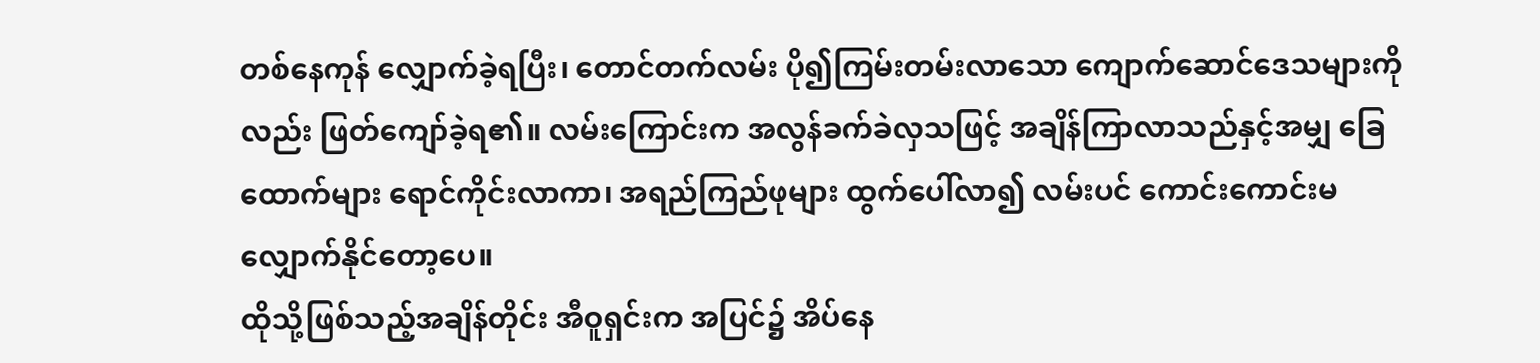တစ်နေကုန် လျှောက်ခဲ့ရပြီး၊ တောင်တက်လမ်း ပို၍ကြမ်းတမ်းလာသော ကျောက်ဆောင်ဒေသများကိုလည်း ဖြတ်ကျော်ခဲ့ရ၏။ လမ်းကြောင်းက အလွန်ခက်ခဲလှသဖြင့် အချိန်ကြာလာသည်နှင့်အမျှ ခြေထောက်များ ရောင်ကိုင်းလာကာ၊ အရည်ကြည်ဖုများ ထွက်ပေါ်လာ၍ လမ်းပင် ကောင်းကောင်းမလျှောက်နိုင်တော့ပေ။
ထိုသို့ဖြစ်သည့်အချိန်တိုင်း အီဝူရှင်းက အပြင်၌ အိပ်နေ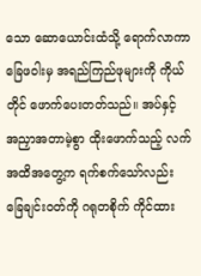သော ဆောယောင်းထံသို့ ရောက်လာကာ ခြေဖဝါးမှ အရည်ကြည်ဖုများကို ကိုယ်တိုင် ဖောက်ပေးတတ်သည်။ အပ်နှင့် အညှာအတာမဲ့စွာ ထိုးဖောက်သည့် လက်အထိအတွေ့က ရက်စက်သော်လည်း ခြေချင်းဝတ်ကို ဂရုတစိုက် ကိုင်ထား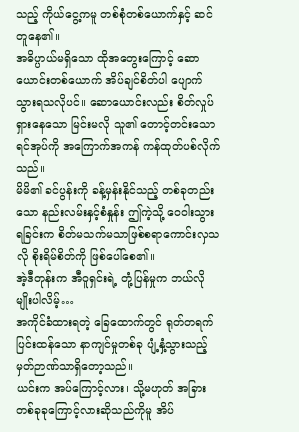သည့် ကိုယ်ငွေ့ကမူ တစ်စုံတစ်ယောက်နှင့် ဆင်တူနေ၏။
အဓိပ္ပာယ်မရှိသော ထိုအတွေးကြောင့် ဆောယောင်းတစ်ယောက် အိပ်ချင်စိတ်ပါ ပျောက်သွားရသလိုပင်။ ဆောယောင်းလည်း စိတ်လှုပ်ရှားနေသော မြင်းမလို သူ၏ တောင့်တင်းသောရင်အုပ်ကို အကြောက်အကန် ကန်ထုတ်ပစ်လိုက်သည်။
မိမိ၏ ခင်ပွန်းကို ခန့်မှန်းနိုင်သည့် တစ်ခုတည်းသော နည်းလမ်းနှင့်စံနှုန်း ဤကဲ့သို့ ဝေဝါးသွားရခြင်းက စိတ်မသက်မသာဖြစ်စရာကောင်းလှသလို စိုးရိမ်စိတ်ကို ဖြစ်ပေါ်စေ၏။
အဲ့ဒီတုန်းက အီဝူရှင်းရဲ့ တုံ့ပြန်မှုက ဘယ်လိုမျိုးပါလိမ့်…
အကိုင်ခံထားရတဲ့ ခြေထောက်တွင် ရုတ်တရက် ပြင်းထန်သော နာကျင်မှုတစ်ခု ပျံ့နှံ့သွားသည့် မှတ်ဉာဏ်သာရှိတော့သည်။
ယင်းက အပ်ကြောင့်လား၊ သို့မဟုတ် အခြားတစ်ခုခုကြောင့်လားဆိုသည်ကိုမူ အိပ်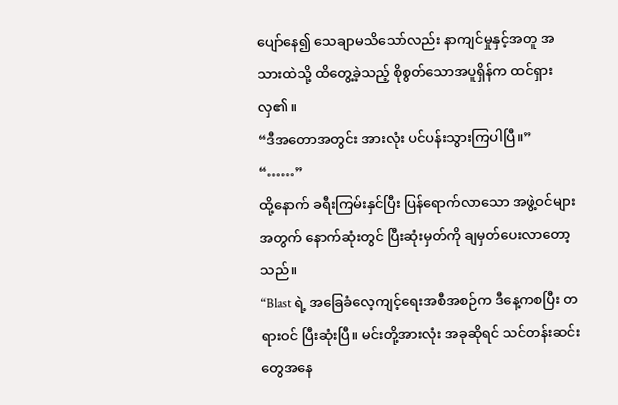ပျော်နေ၍ သေချာမသိသော်လည်း နာကျင်မှုနှင့်အတူ အသားထဲသို့ ထိတွေ့ခဲ့သည့် စိုစွတ်သောအပူရှိန်က ထင်ရှားလှ၏။
“ဒီအတောအတွင်း အားလုံး ပင်ပန်းသွားကြပါပြီ။”
“……”
ထို့နောက် ခရီးကြမ်းနှင်ပြီး ပြန်ရောက်လာသော အဖွဲ့ဝင်များအတွက် နောက်ဆုံးတွင် ပြီးဆုံးမှတ်ကို ချမှတ်ပေးလာတော့သည်။
“Blast ရဲ့ အခြေခံလေ့ကျင့်ရေးအစီအစဉ်က ဒီနေ့ကစပြီး တရားဝင် ပြီးဆုံးပြီ။ မင်းတို့အားလုံး အခုဆိုရင် သင်တန်းဆင်းတွေအနေ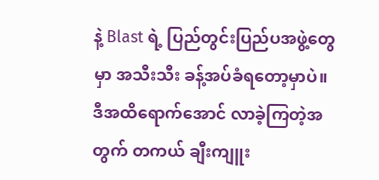နဲ့ Blast ရဲ့ ပြည်တွင်းပြည်ပအဖွဲ့တွေမှာ အသီးသီး ခန့်အပ်ခံရတော့မှာပဲ။ ဒီအထိရောက်အောင် လာခဲ့ကြတဲ့အတွက် တကယ် ချီးကျူး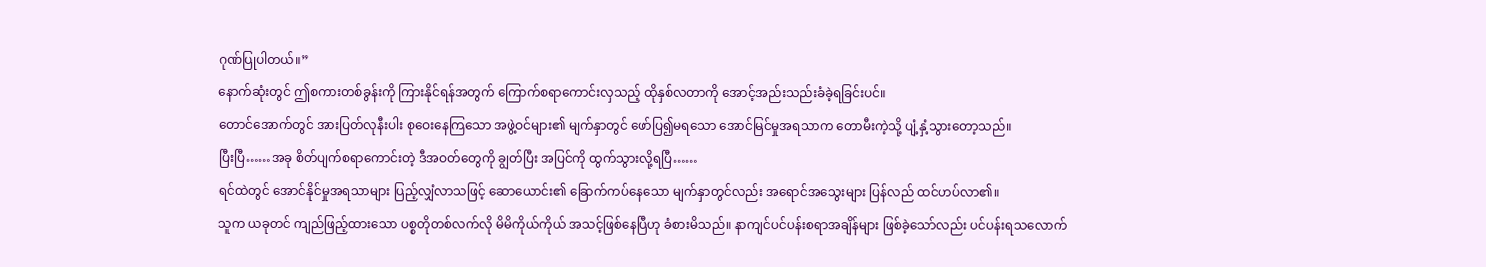ဂုဏ်ပြုပါတယ်။”
နောက်ဆုံးတွင် ဤစကားတစ်ခွန်းကို ကြားနိုင်ရန်အတွက် ကြောက်စရာကောင်းလှသည့် ထိုနှစ်လတာကို အောင့်အည်းသည်းခံခဲ့ရခြင်းပင်။
တောင်အောက်တွင် အားပြတ်လုနီးပါး စုဝေးနေကြသော အဖွဲ့ဝင်များ၏ မျက်နှာတွင် ဖော်ပြ၍မရသော အောင်မြင်မှုအရသာက တောမီးကဲ့သို့ ပျံ့နှံ့သွားတော့သည်။
ပြီးပြီ……အခု စိတ်ပျက်စရာကောင်းတဲ့ ဒီအဝတ်တွေကို ချွတ်ပြီး အပြင်ကို ထွက်သွားလို့ရပြီ……
ရင်ထဲတွင် အောင်နိုင်မှုအရသာများ ပြည့်လျှံလာသဖြင့် ဆောယောင်း၏ ခြောက်ကပ်နေသော မျက်နှာတွင်လည်း အရောင်အသွေးများ ပြန်လည် ထင်ဟပ်လာ၏။
သူက ယခုတင် ကျည်ဖြည့်ထားသော ပစ္စတိုတစ်လက်လို မိမိကိုယ်ကိုယ် အသင့်ဖြစ်နေပြီဟု ခံစားမိသည်။ နာကျင်ပင်ပန်းစရာအချိန်များ ဖြစ်ခဲ့သော်လည်း ပင်ပန်းရသလောက်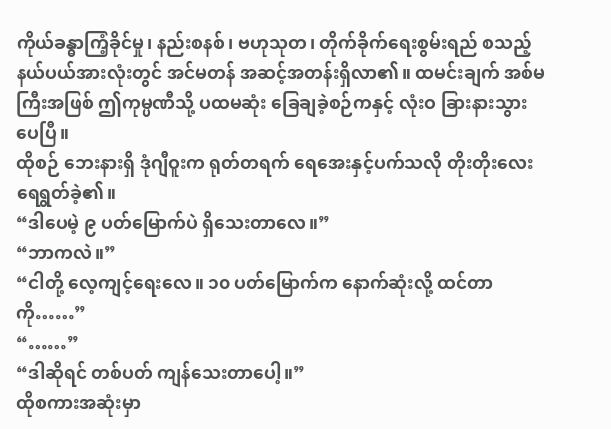ကိုယ်ခန္ဓာကြံ့ခိုင်မှု၊ နည်းစနစ်၊ ဗဟုသုတ၊ တိုက်ခိုက်ရေးစွမ်းရည် စသည့်နယ်ပယ်အားလုံးတွင် အင်မတန် အဆင့်အတန်းရှိလာ၏။ ထမင်းချက် အစ်မကြီးအဖြစ် ဤကုမ္ပဏီသို့ ပထမဆုံး ခြေချခဲ့စဉ်ကနှင့် လုံးဝ ခြားနားသွားပေပြီ။
ထိုစဉ် ဘေးနားရှိ ဒုံဂျီဝူးက ရုတ်တရက် ရေအေးနှင့်ပက်သလို တိုးတိုးလေး ရေရွတ်ခဲ့၏။
“ဒါပေမဲ့ ၉ ပတ်မြောက်ပဲ ရှိသေးတာလေ။”
“ဘာကလဲ။”
“ငါတို့ လေ့ကျင့်ရေးလေ။ ၁၀ ပတ်မြောက်က နောက်ဆုံးလို့ ထင်တာကို……”
“……”
“ဒါဆိုရင် တစ်ပတ် ကျန်သေးတာပေါ့။”
ထိုစကားအဆုံးမှာ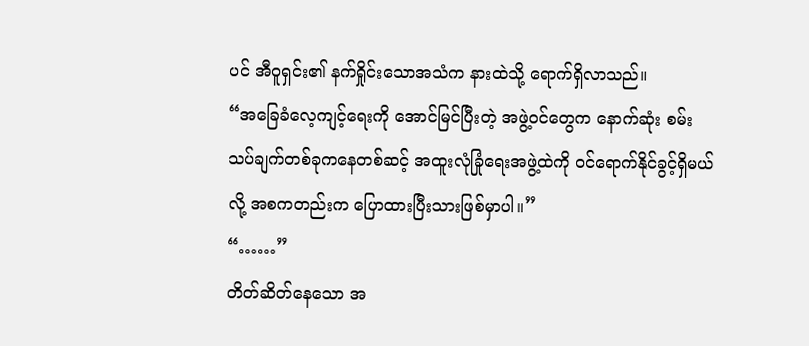ပင် အီဝူရှင်း၏ နက်ရှိုင်းသောအသံက နားထဲသို့ ရောက်ရှိလာသည်။
“အခြေခံလေ့ကျင့်ရေးကို အောင်မြင်ပြီးတဲ့ အဖွဲ့ဝင်တွေက နောက်ဆုံး စမ်းသပ်ချက်တစ်ခုကနေတစ်ဆင့် အထူးလုံခြုံရေးအဖွဲ့ထဲကို ဝင်ရောက်နိုင်ခွင့်ရှိမယ်လို့ အစကတည်းက ပြောထားပြီးသားဖြစ်မှာပါ။”
“……”
တိတ်ဆိတ်နေသော အ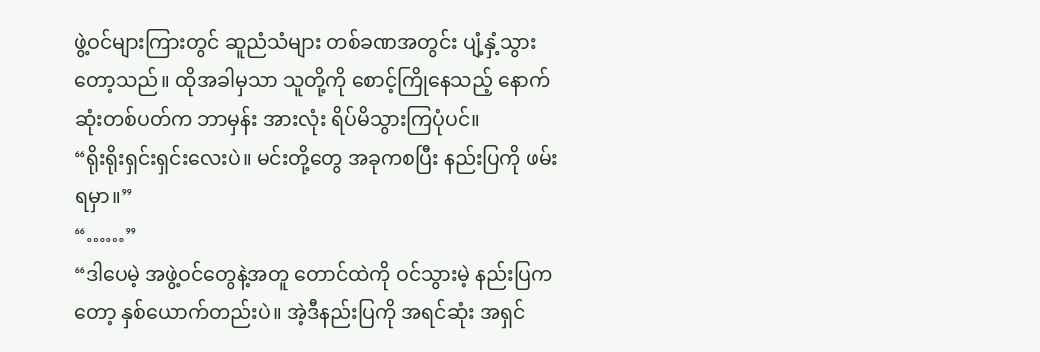ဖွဲ့ဝင်များကြားတွင် ဆူညံသံများ တစ်ခဏအတွင်း ပျံ့နှံ့သွားတော့သည်။ ထိုအခါမှသာ သူတို့ကို စောင့်ကြိုနေသည့် နောက်ဆုံးတစ်ပတ်က ဘာမှန်း အားလုံး ရိပ်မိသွားကြပုံပင်။
“ရိုးရိုးရှင်းရှင်းလေးပဲ။ မင်းတို့တွေ အခုကစပြီး နည်းပြကို ဖမ်းရမှာ။”
“……”
“ဒါပေမဲ့ အဖွဲ့ဝင်တွေနဲ့အတူ တောင်ထဲကို ဝင်သွားမဲ့ နည်းပြကတော့ နှစ်ယောက်တည်းပဲ။ အဲ့ဒီနည်းပြကို အရင်ဆုံး အရှင်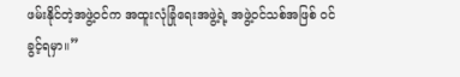ဖမ်းနိုင်တဲ့အဖွဲ့ဝင်က အထူးလုံခြုံရေးအဖွဲ့ရဲ့ အဖွဲ့ဝင်သစ်အဖြစ် ဝင်ခွင့်ရမှာ။”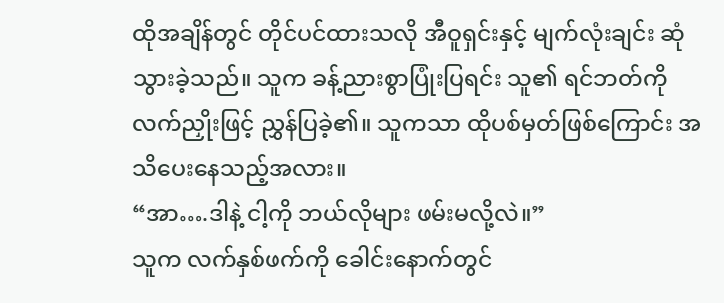ထိုအချိန်တွင် တိုင်ပင်ထားသလို အီဝူရှင်းနှင့် မျက်လုံးချင်း ဆုံသွားခဲ့သည်။ သူက ခန့်ညားစွာပြုံးပြရင်း သူ၏ ရင်ဘတ်ကို လက်ညှိုးဖြင့် ညွှန်ပြခဲ့၏။ သူကသာ ထိုပစ်မှတ်ဖြစ်ကြောင်း အသိပေးနေသည့်အလား။
“အာ….ဒါနဲ့ ငါ့ကို ဘယ်လိုများ ဖမ်းမလို့လဲ။”
သူက လက်နှစ်ဖက်ကို ခေါင်းနောက်တွင်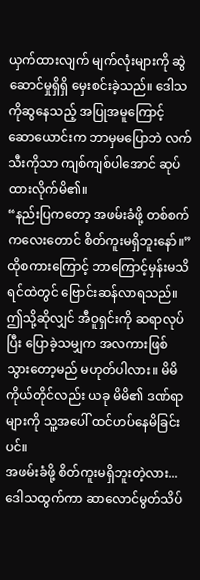ယှက်ထားလျက် မျက်လုံးများကို ဆွဲဆောင်မှုရှိရှိ မှေးစင်းခဲ့သည်။ ဒေါသကိုဆွနေသည့် အပြုအမူကြောင့် ဆောယောင်းက ဘာမှမပြောဘဲ လက်သီးကိုသာ ကျစ်ကျစ်ပါအောင် ဆုပ်ထားလိုက်မိ၏။
“နည်းပြကတော့ အဖမ်းခံဖို့ တစ်စက်ကလေးတောင် စိတ်ကူးမရှိဘူးနော်။”
ထိုစကားကြောင့် ဘာကြောင့်မှန်းမသိ ရင်ထဲတွင် ဗြောင်းဆန်လာရသည်။ ဤသို့ဆိုလျှင် အီဝူရှင်းကို ဆရာလုပ်ပြီး ပြောခဲ့သမျှက အလကားဖြစ်သွားတော့မည် မဟုတ်ပါလား။ မိမိကိုယ်တိုင်လည်း ယခု မိမိ၏ ဒဏ်ရာများကို သူ့အပေါ် ထင်ဟပ်နေမိခြင်းပင်။
အဖမ်းခံဖို့ စိတ်ကူးမရှိဘူးတဲ့လား...
ဒေါသထွက်ကာ ဆာလောင်မွတ်သိပ်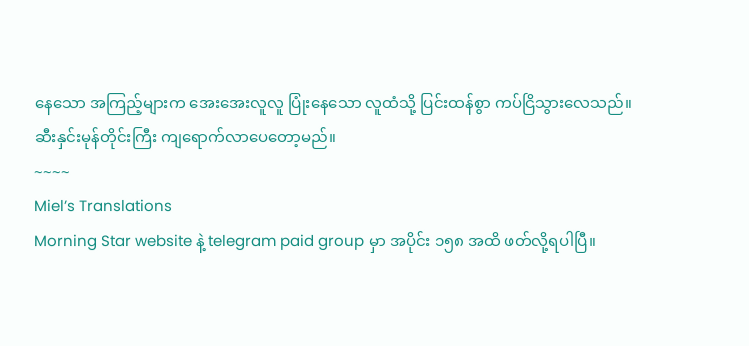နေသော အကြည့်များက အေးအေးလူလူ ပြုံးနေသော လူထံသို့ ပြင်းထန်စွာ ကပ်ငြိသွားလေသည်။
ဆီးနှင်းမုန်တိုင်းကြီး ကျရောက်လာပေတော့မည်။
~~~~
Miel’s Translations
Morning Star website နဲ့ telegram paid group မှာ အပိုင်း ၁၅၈ အထိ ဖတ်လို့ရပါပြီ။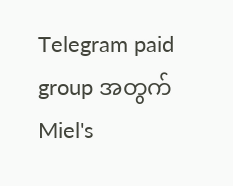Telegram paid group အတွက် Miel's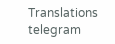Translations telegram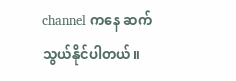channel ကနေ ဆက်သွယ်နိုင်ပါတယ်။